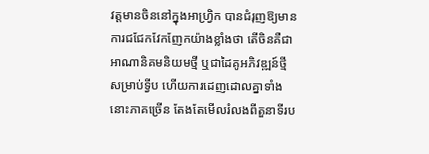វត្តមានចិននៅក្នុងអាហ្រ្វិក បានជំរុញឱ្យមានការជជែកវែកញែកយ៉ាងខ្លាំងថា តើចិនគឺជាអាណានិគមនិយមថ្មី ឬជាដៃគូអភិវឌ្ឍន៍ថ្មី សម្រាប់ទ្វីប ហើយការដេញដោលគ្នាទាំងនោះភាគច្រើន តែងតែមើលរំលងពីតួនាទីរប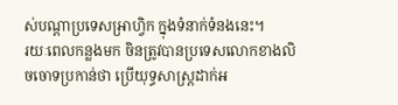ស់បណ្ដាប្រទេសអ្រាហ្វិក ក្នុងទំនាក់ទំនងនេះ។
រយៈពេលកន្លងមក ចិនត្រូវបានប្រទេសលោកខាងលិចចោទប្រកាន់ថា ប្រើយុទ្ធសាស្ត្រដាក់អ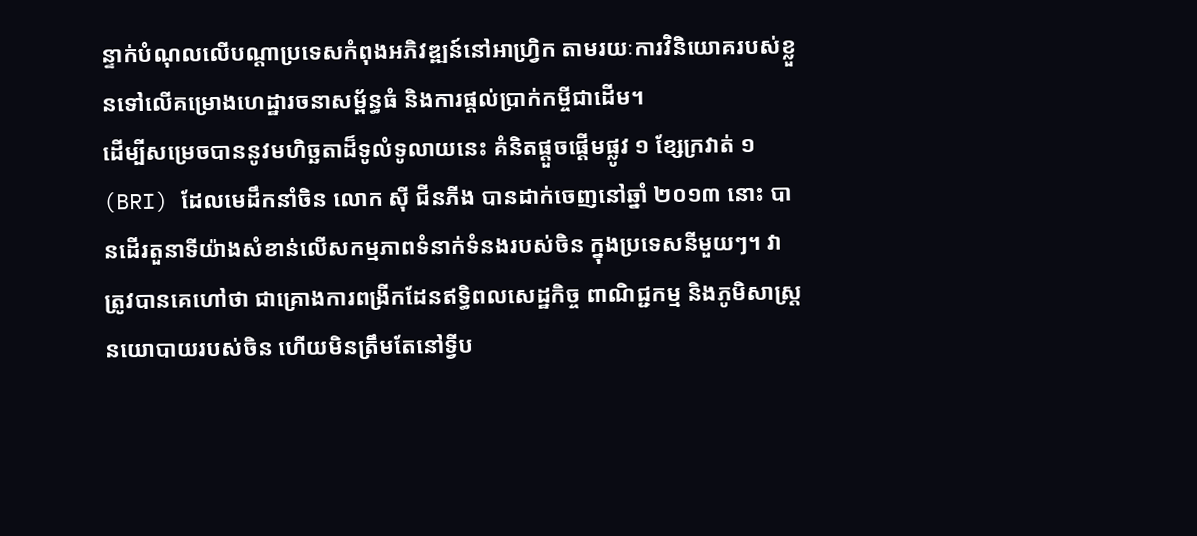ន្ទាក់បំណុលលើបណ្ដាប្រទេសកំពុងអភិវឌ្ឍន៍នៅអាហ្រ្វិក តាមរយៈការវិនិយោគរបស់ខ្លួនទៅលើគម្រោងហេដ្ឋារចនាសម្ព័ន្ធធំ និងការផ្ដល់ប្រាក់កម្ចីជាដើម។
ដើម្បីសម្រេចបាននូវមហិច្ឆតាដ៏ទូលំទូលាយនេះ គំនិតផ្តួចផ្តើមផ្លូវ ១ ខ្សែក្រវាត់ ១ (BRI) ដែលមេដឹកនាំចិន លោក ស៊ី ជីនភីង បានដាក់ចេញនៅឆ្នាំ ២០១៣ នោះ បានដើរតួនាទីយ៉ាងសំខាន់លើសកម្មភាពទំនាក់ទំនងរបស់ចិន ក្នុងប្រទេសនីមួយៗ។ វាត្រូវបានគេហៅថា ជាគ្រោងការពង្រីកដែនឥទ្ធិពលសេដ្ឋកិច្ច ពាណិជ្ជកម្ម និងភូមិសាស្ត្រនយោបាយរបស់ចិន ហើយមិនត្រឹមតែនៅទ្វីប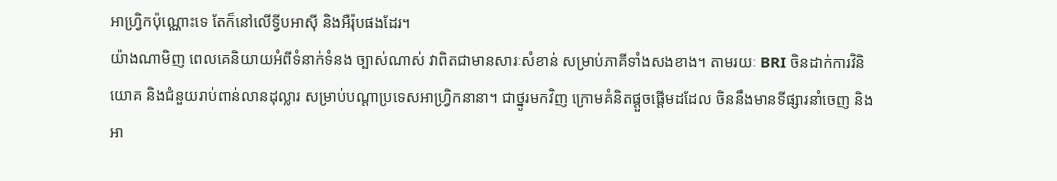អាហ្រ្វិកប៉ុណ្ណោះទេ តែក៏នៅលើទ្វីបអាស៊ី និងអឺរ៉ុបផងដែរ។
យ៉ាងណាមិញ ពេលគេនិយាយអំពីទំនាក់ទំនង ច្បាស់ណាស់ វាពិតជាមានសារៈសំខាន់ សម្រាប់ភាគីទាំងសងខាង។ តាមរយៈ BRI ចិនដាក់ការវិនិយោគ និងជំនួយរាប់ពាន់លានដុល្លារ សម្រាប់បណ្ដាប្រទេសអាហ្រ្វិកនានា។ ជាថ្នូរមកវិញ ក្រោមគំនិតផ្តួចផ្ដើមដដែល ចិននឹងមានទីផ្សារនាំចេញ និងអា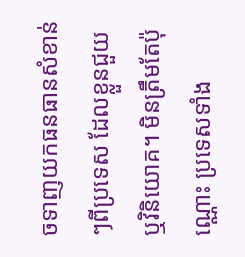ចទាញយកធនធានសំខាន់ៗពីប្រទេស ដែលខ្លួនជួយ ឬវិនិយោគ។ មិនត្រឹមតែប៉ុណ្ណោះ ប្រទេសទាំង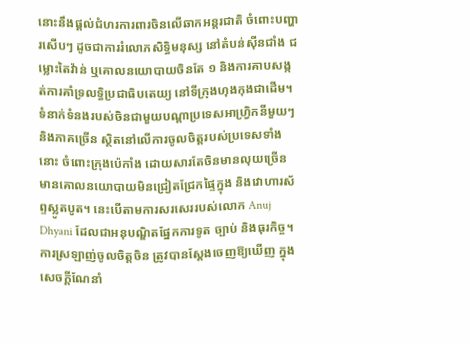នោះនឹងផ្ដល់ជំហរការពារចិនលើឆាកអន្តរជាតិ ចំពោះបញ្ហារសើបៗ ដូចជាការរំលោភសិទ្ធិមនុស្ស នៅតំបន់ស៊ីនជាំង ជម្លោះតៃវ៉ាន់ ឬគោលនយោបាយចិនតែ ១ និងការគាបសង្កត់ការគាំទ្រលទ្ធិប្រជាធិបតេយ្យ នៅទីក្រុងហុងកុងជាដើម។
ទំនាក់ទំនងរបស់ចិនជាមួយបណ្ដាប្រទេសអាហ្រ្វិកនីមួយៗ និងភាគច្រើន ស្ថិតនៅលើការចូលចិត្តរបស់ប្រទេសទាំងនោះ ចំពោះក្រុងប៉េកាំង ដោយសារតែចិនមានលុយច្រើន មានគោលនយោបាយមិនជ្រៀតជ្រែកផ្ទៃក្នុង និងវោហារស័ព្ទស្លូតបូត។ នេះបើតាមការសរសេររបស់លោក Anuj Dhyani ដែលជាអនុបណ្ឌិតផ្នែកការទូត ច្បាប់ និងធុរកិច្ច។
ការស្រឡាញ់ចូលចិត្តចិន ត្រូវបានស្ដែងចេញឱ្យឃើញ ក្នុងសេចក្ដីណែនាំ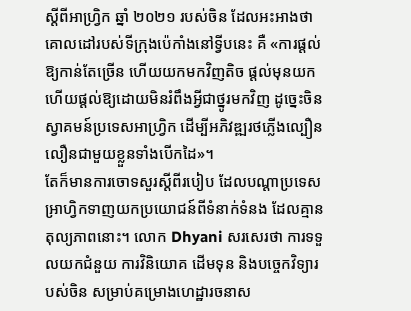ស្ដីពីអាហ្រ្វិក ឆ្នាំ ២០២១ របស់ចិន ដែលអះអាងថា គោលដៅរបស់ទីក្រុងប៉េកាំងនៅទ្វីបនេះ គឺ «ការផ្ដល់ឱ្យកាន់តែច្រើន ហើយយកមកវិញតិច ផ្តល់មុនយក ហើយផ្ដល់ឱ្យដោយមិនរំពឹងអ្វីជាថ្នូរមកវិញ ដូច្នេះចិនស្វាគមន៍ប្រទេសអាហ្រ្វិក ដើម្បីអភិវឌ្ឍរថភ្លើងល្បឿនលឿនជាមួយខ្លួនទាំងបើកដៃ»។
តែក៏មានការចោទសួរស្ដីពីរបៀប ដែលបណ្ដាប្រទេសអ្រាហ្វិកទាញយកប្រយោជន៍ពីទំនាក់ទំនង ដែលគ្មានតុល្យភាពនោះ។ លោក Dhyani សរសេរថា ការទទួលយកជំនួយ ការវិនិយោគ ដើមទុន និងបច្ចេកវិទ្យារបស់ចិន សម្រាប់គម្រោងហេដ្ឋារចនាស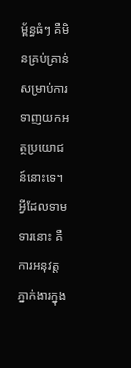ម្ព័ន្ធធំៗ គឺមិនគ្រប់គ្រាន់ សម្រាប់ការទាញយកអត្ថប្រយោជន៍នោះទេ។ អ្វីដែលទាមទារនោះ គឺការអនុវត្តភ្នាក់ងារក្នុង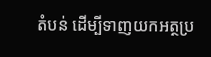តំបន់ ដើម្បីទាញយកអត្ថប្រ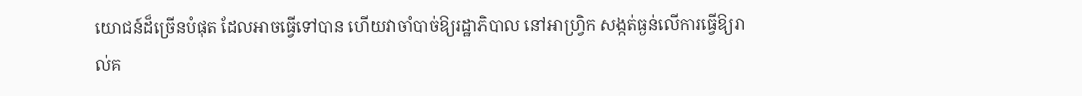យោជន៍ដ៏ច្រើនបំផុត ដែលអាចធ្វើទៅបាន ហើយវាចាំបាច់ឱ្យរដ្ឋាភិបាល នៅអាហ្រ្វិក សង្កត់ធ្ងន់លើការធ្វើឱ្យរាល់គ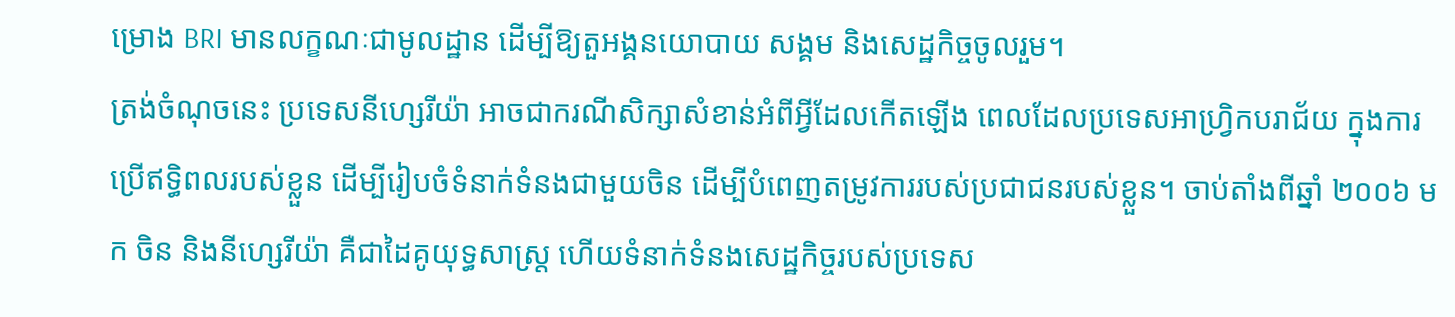ម្រោង BRI មានលក្ខណៈជាមូលដ្ឋាន ដើម្បីឱ្យតួអង្គនយោបាយ សង្គម និងសេដ្ឋកិច្ចចូលរួម។
ត្រង់ចំណុចនេះ ប្រទេសនីហ្សេរីយ៉ា អាចជាករណីសិក្សាសំខាន់អំពីអ្វីដែលកើតឡើង ពេលដែលប្រទេសអាហ្រ្វិកបរាជ័យ ក្នុងការប្រើឥទ្ធិពលរបស់ខ្លួន ដើម្បីរៀបចំទំនាក់ទំនងជាមួយចិន ដើម្បីបំពេញតម្រូវការរបស់ប្រជាជនរបស់ខ្លួន។ ចាប់តាំងពីឆ្នាំ ២០០៦ មក ចិន និងនីហ្សេរីយ៉ា គឺជាដៃគូយុទ្ធសាស្ត្រ ហើយទំនាក់ទំនងសេដ្ឋកិច្ចរបស់ប្រទេស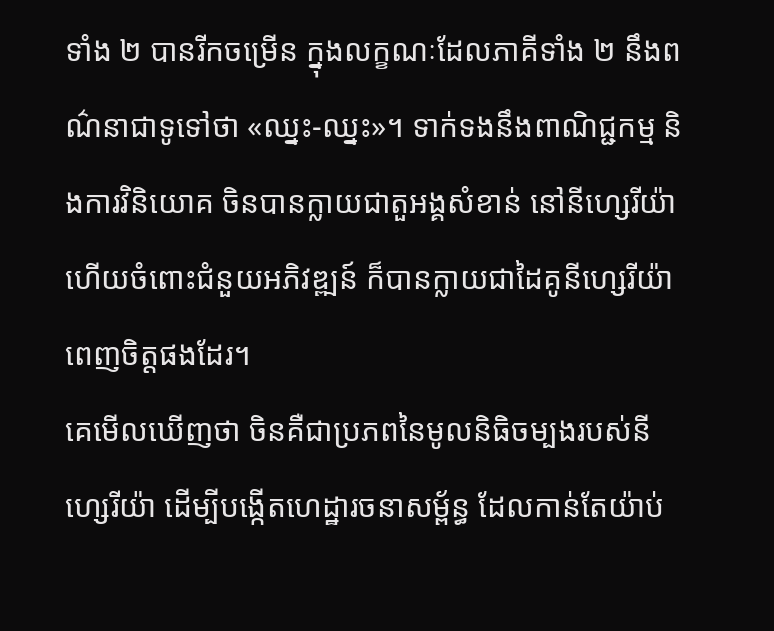ទាំង ២ បានរីកចម្រើន ក្នុងលក្ខណៈដែលភាគីទាំង ២ នឹងពណ៌នាជាទូទៅថា «ឈ្នះ-ឈ្នះ»។ ទាក់ទងនឹងពាណិជ្ជកម្ម និងការវិនិយោគ ចិនបានក្លាយជាតួអង្គសំខាន់ នៅនីហ្សេរីយ៉ា ហើយចំពោះជំនួយអភិវឌ្ឍន៍ ក៏បានក្លាយជាដៃគូនីហ្សេរីយ៉ាពេញចិត្តផងដែរ។
គេមើលឃើញថា ចិនគឺជាប្រភពនៃមូលនិធិចម្បងរបស់នីហ្សេរីយ៉ា ដើម្បីបង្កើតហេដ្ឋារចនាសម្ព័ន្ធ ដែលកាន់តែយ៉ាប់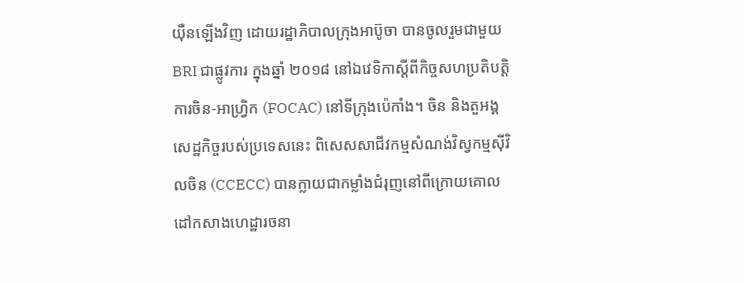យ៉ឺនឡើងវិញ ដោយរដ្ឋាភិបាលក្រុងអាប៊ូចា បានចូលរួមជាមួយ BRI ជាផ្លូវការ ក្នុងឆ្នាំ ២០១៨ នៅឯវេទិកាស្តីពីកិច្ចសហប្រតិបត្តិការចិន-អាហ្រ្វិក (FOCAC) នៅទីក្រុងប៉េកាំង។ ចិន និងតួអង្គសេដ្ឋកិច្ចរបស់ប្រទេសនេះ ពិសេសសាជីវកម្មសំណង់វិស្វកម្មស៊ីវិលចិន (CCECC) បានក្លាយជាកម្លាំងជំរុញនៅពីក្រោយគោលដៅកសាងហេដ្ឋារចនា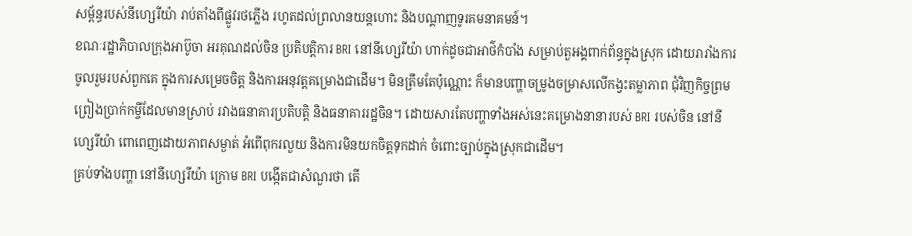សម្ព័ន្ធរបស់នីហ្សេរីយ៉ា រាប់តាំងពីផ្លូវរថភ្លើង រហូតដល់ព្រលានយន្តហោះ និងបណ្ដាញទូរគមនាគមន៍។
ខណៈរដ្ឋាភិបាលក្រុងអាប៊ូចា អរគុណដល់ចិន ប្រតិបត្តិការ BRI នៅនីហ្សេរីយ៉ា ហាក់ដូចជាអាថ៌កំបាំង សម្រាប់តួអង្គពាក់ព័ន្ធក្នុងស្រុក ដោយរារាំងការចូលរួមរបស់ពួកគេ ក្នុងការសម្រេចចិត្ត និងការអនុវត្តគម្រោងជាដើម។ មិនត្រឹមតែប៉ុណ្ណោះ ក៏មានបញ្ហាចម្រូងចម្រាសលើកង្វះតម្លាភាព ជុំវិញកិច្ចព្រមព្រៀងប្រាក់កម្ចីដែលមានស្រាប់ រវាងធនាគារប្រតិបត្តិ និងធនាគាររដ្ឋចិន។ ដោយសារតែបញ្ហាទាំងអស់នេះគម្រោងនានារបស់ BRI របស់ចិន នៅនីហ្សេរីយ៉ា ពោពេញដោយភាពសម្ងាត់ អំពើពុករលួយ និងការមិនយកចិត្តទុកដាក់ ចំពោះច្បាប់ក្នុងស្រុកជាដើម។
គ្រប់ទាំងបញ្ហា នៅនីហ្សេរីយ៉ា ក្រោម BRI បង្កើតជាសំណួរថា តើ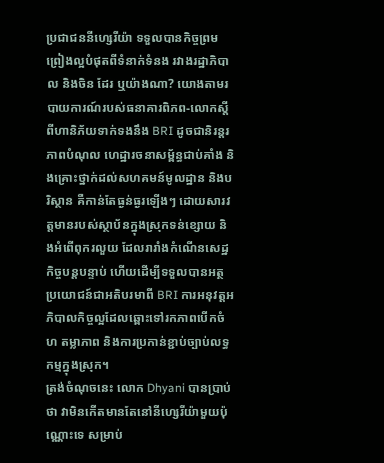ប្រជាជននីហ្សេរីយ៉ា ទទួលបានកិច្ចព្រមព្រៀងល្អបំផុតពីទំនាក់ទំនង រវាងរដ្ឋាភិបាល និងចិន ដែរ ឬយ៉ាងណា? យោងតាមរបាយការណ៍របស់ធនាគារពិភព-លោកស្តីពីហានិភ័យទាក់ទងនឹង BRI ដូចជានិរន្តរភាពបំណុល ហេដ្ឋារចនាសម្ព័ន្ធជាប់គាំង និងគ្រោះថ្នាក់ដល់សហគមន៍មូលដ្ឋាន និងបរិស្ថាន គឺកាន់តែធ្ងន់ធ្ងរឡើងៗ ដោយសារវត្តមានរបស់ស្ថាប័នក្នុងស្រុកទន់ខ្សោយ និងអំពើពុករលួយ ដែលរារាំងកំណើនសេដ្ឋកិច្ចបន្តបន្ទាប់ ហើយដើម្បីទទួលបានអត្ថប្រយោជន៍ជាអតិបរមាពី BRI ការអនុវត្តអភិបាលកិច្ចល្អដែលឆ្ពោះទៅរកភាពបើកចំហ តម្លាភាព និងការប្រកាន់ខ្ជាប់ច្បាប់លទ្ធកម្មក្នុងស្រុក។
ត្រង់ចំណុចនេះ លោក Dhyani បានប្រាប់ថា វាមិនកើតមានតែនៅនីហ្សេរីយ៉ាមួយប៉ុណ្ណោះទេ សម្រាប់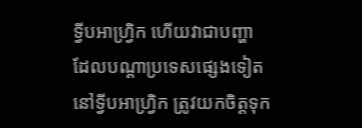ទ្វីបអាហ្រ្វិក ហើយវាជាបញ្ហា ដែលបណ្ដាប្រទេសផ្សេងទៀត នៅទ្វីបអាហ្រ្វិក ត្រូវយកចិត្តទុក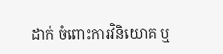ដាក់ ចំពោះការវិនិយោគ ឬ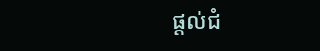ផ្ដល់ជំ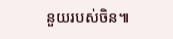នួយរបស់ចិន៕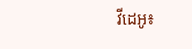វីដេអូ៖